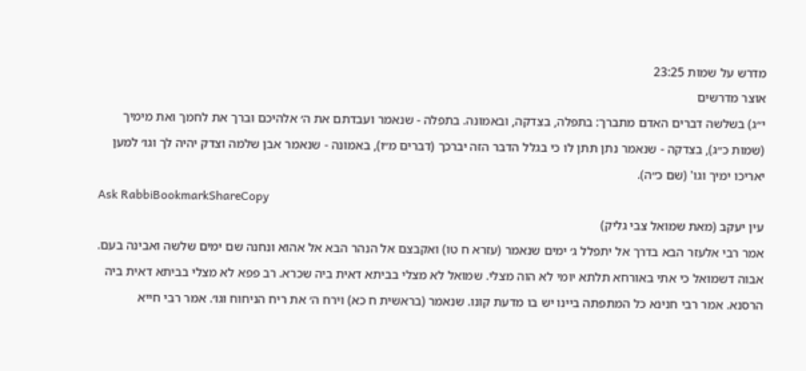מדרש על שמות 23:25
אוצר מדרשים
י״ג) בשלשה דברים האדם מתברך: בתפלה, בצדקה, ובאמונה. בתפלה - שנאמר ועבדתם את ה׳ אלהיכם וברך את לחמך ואת מימיך (שמות כ״ג), בצדקה - שנאמר נתן תתן לו כי בגלל הדבר הזה יברכך (דברים מ״ו), באמונה - שנאמר אבן שלמה וצדק יהיה לך וגו׳ למען יאריכו ימיך וגו' (שם כ״ה).
Ask RabbiBookmarkShareCopy
עין יעקב (מאת שמואל צבי גליק)
אמר רבי אלעזר הבא בדרך אל יתפלל ג׳ ימים שנאמר (עזרא ח טו) ואקבצם אל הנהר הבא אל אהוא ונחנה שם ימים שלשה ואבינה בעם. אבוה דשמואל כי אתי באורחא תלתא יומי לא הוה מצלי. שמואל לא מצלי בביתא דאית ביה שכרא. רב פפא לא מצלי בביתא דאית ביה הרסנא. אמר רבי חנינא כל המתפתה ביינו יש בו מדעת קונו. שנאמר (בראשית ח כא) וירח ה׳ את ריח הניחוח וגו׳. אמר רבי חייא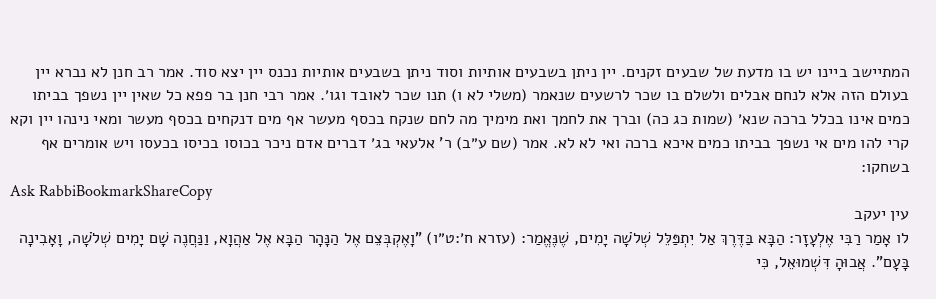המתיישב ביינו יש בו מדעת של שבעים זקנים. יין ניתן בשבעים אותיות וסוד ניתן בשבעים אותיות נכנס יין יצא סוד. אמר רב חנן לא נברא יין בעולם הזה אלא לנחם אבלים ולשלם בו שכר לרשעים שנאמר (משלי לא ו) תנו שכר לאובד וגו׳. אמר רבי חנן בר פפא כל שאין יין נשפך בביתו כמים אינו בכלל ברכה שנא׳ (שמות כג כה) וברך את לחמך ואת מימיך מה לחם שנקח בכסף מעשר אף מים דנקחים בכסף מעשר ומאי נינהו יין וקא קרי להו מים אי נשפך בביתו כמים איכא ברכה ואי לא לא. אמר (שם ע״ב) ר' אלעאי בג׳ דברים אדם ניכר בכוסו בכיסו בכעסו ויש אומרים אף בשחקו:
Ask RabbiBookmarkShareCopy
עין יעקב
לו אָמַר רַבִּי אֶלְעָזָר: הַבָּא בַּדֶּרֶךְ אַל יִתְפַּלֵּל שְׁלֹשָׁה יָמִים, שֶׁנֶּאֱמַר: (עזרא ח׳:ט״ו) "וָאֶקְבְּצֵם אֶל הַנָּהָר הַבָּא אֶל אַהֲוָא, וַנַּחֲנֶה שָׁם יָמִים שְׁלֹשָׁה, וָאָבִינָה בָּעָם". אֲבוּהָ דִּשְׁמוּאֵל, כִּי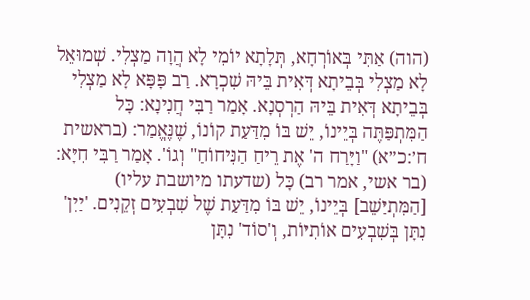(הוה) אַתִּי בְּאוֹרְחָא, תְּלָתָא יוֹמִי לָא הֲוָה מַצְלִי. שְׁמוּאֵל לָא מַצְלִי בְּבֵיתָא דְּאִית בֵּיהּ שִׁכְרָא. רַב פָּפָּא לָא מַצְלִי בְּבֵיתָא דְּאִית בֵּיהּ הַרְסְנָא. אָמַר רַבִּי חֲנִינָא: כָּל הַמִּתְפַּתֶּה בְּיֵינוֹ, יֵשׁ בּוֹ מִדַּעַת קוֹנוֹ, שֶׁנֶּאֱמַר: (בראשית ח׳:כ״א) "וַיָּרַח ה' אֶת רֵיחַ הַנִּיחוֹחַ" וְגוֹ'. אָמַר רַבִּי חִיָּא: (בר אשי, אמר רב) כָּל (שדעתו מיושבת עליו) [הַמִּתְיַּשֵׁב] בְּיֵינוֹ, יֵשׁ בּוֹ מִדַּעַת שֶׁל שִׁבְעִים זְקֵנִים. 'יַיִן' נִתָּן בְּשִׁבְעִים אוֹתִיּוֹת, וְ'סוֹד' נִתָּן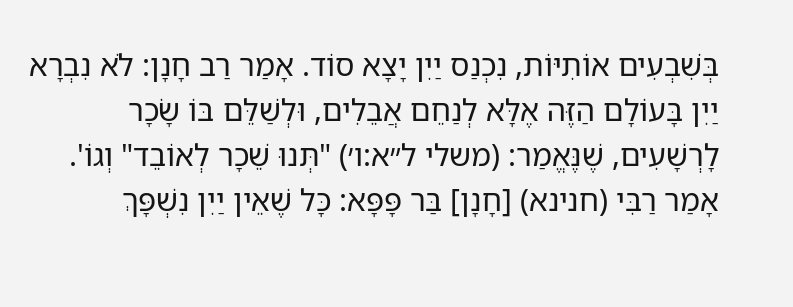בְּשִׁבְעִים אוֹתִיּוֹת, נִכְנַס יַיִן יָצָא סוֹד. אָמַר רַב חָנָן: לֹא נִבְרָא יַיִן בָּעוֹלָם הַזֶּה אֶלָּא לְנַחֵם אֲבֵלִים, וּלְשַׁלֵּם בּוֹ שָׂכָר לָרְשָׁעִים, שֶׁנֶּאֱמַר: (משלי ל״א:ו׳) "תְּנוּ שֵׁכָר לְאוֹבֵד" וְגוֹ'. אָמַר רַבִּי (חנינא) [חָנָן] בַּר פָּפָּא: כָּל שֶׁאֵין יַיִן נִשְׁפָּךְ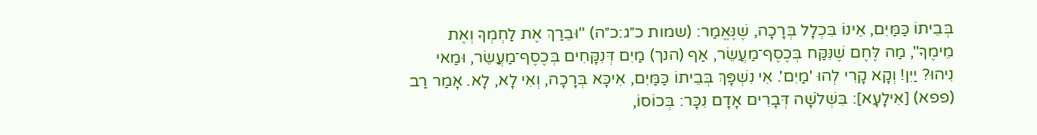בְּבֵיתוֹ כַּמַּיִם, אֵינוֹ בִּכְלָל בְּרָכָה, שֶׁנֶּאֱמַר: (שמות כ״ג:כ״ה) "וּבֵרַךְ אֶת לַחְמְךָ וְאֶת מֵימֶךָ", מַה לֶּחֶם שֶׁנִּקַּח בְּכֶסֶף־מַעֲשֵׂר, אַף (הנך) מַיִם דְּנִקָּחִים בְּכֶסֶף־מַעֲשֵׂר, וּמַאי נִיהוּ? יַיִן! וְקָא קָרִי לְהוּ 'מַיִם'. אִי נִשְׁפָּךְ בְּבֵיתוֹ כַּמַּיִם, אִיכָּא בְּרָכָה, וְאִי לָא, לָא. אָמַר רַב (פפא) [אִילָעָא]: בִּשְׁלֹשָׁה דְּבָרִים אָדָם נִכָּר: בְּכוֹסוֹ,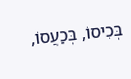בְּכִיסוֹ, בְּכַעֲסוֹ,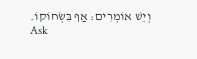וְיֵשׁ אוֹמְרִים: אַף בִּשְׂחוֹקוֹ.
Ask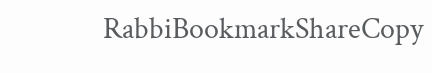RabbiBookmarkShareCopy